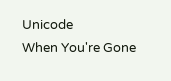Unicode
When You're Gone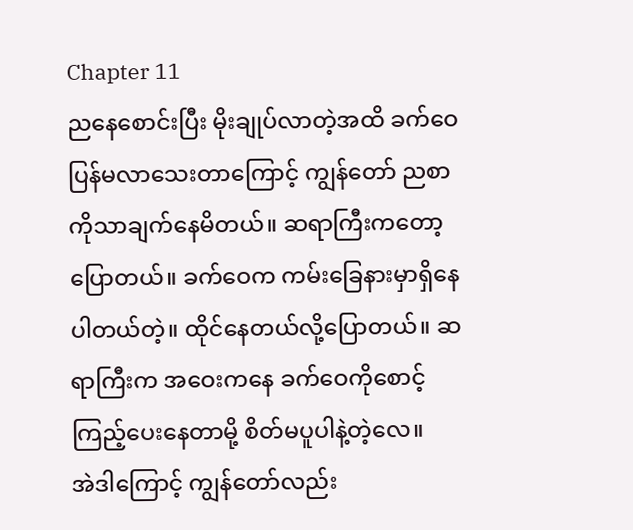Chapter 11
ညနေစောင်းပြီး မိုးချုပ်လာတဲ့အထိ ခက်ဝေ ပြန်မလာသေးတာကြောင့် ကျွန်တော် ညစာကိုသာချက်နေမိတယ်။ ဆရာကြီးကတော့ပြောတယ်။ ခက်ဝေက ကမ်းခြေနားမှာရှိနေပါတယ်တဲ့။ ထိုင်နေတယ်လို့ပြောတယ်။ ဆရာကြီးက အဝေးကနေ ခက်ဝေကိုစောင့်ကြည့်ပေးနေတာမို့ စိတ်မပူပါနဲ့တဲ့လေ။
အဲဒါကြောင့် ကျွန်တော်လည်း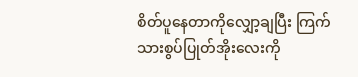စိတ်ပူနေတာကိုလျှော့ချပြီး ကြက်သားစွပ်ပြုတ်အိုးလေးကို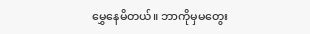မွှေနေမိတယ်။ ဘာကိုမှမတွေး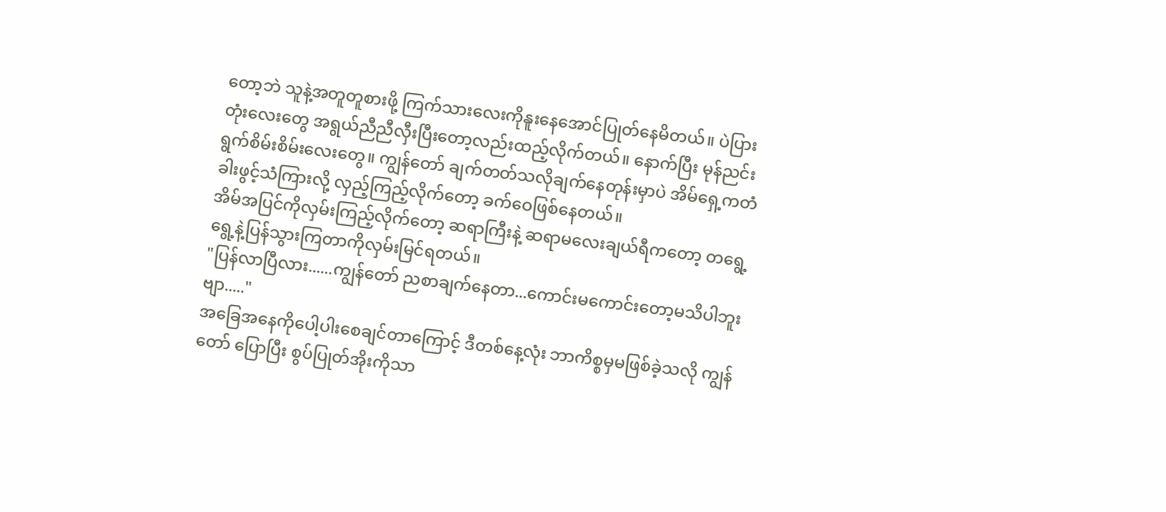တော့ဘဲ သူနဲ့အတူတူစားဖို့ ကြက်သားလေးကိုနူးနေအောင်ပြုတ်နေမိတယ်။ ပဲပြားတုံးလေးတွေ အရွယ်ညီညီလှီးပြီးတော့လည်းထည့်လိုက်တယ်။ နောက်ပြီး မုန်ညင်းရွက်စိမ်းစိမ်းလေးတွေ။ ကျွန်တော် ချက်တတ်သလိုချက်နေတုန်းမှာပဲ အိမ်ရှေ့ကတံခါးဖွင့်သံကြားလို့ လှည့်ကြည့်လိုက်တော့ ခက်ဝေဖြစ်နေတယ်။
အိမ်အပြင်ကိုလှမ်းကြည့်လိုက်တော့ ဆရာကြီးနဲ့ ဆရာမလေးချယ်ရီကတော့ တရွေ့ရွေ့နဲ့ပြန်သွားကြတာကိုလှမ်းမြင်ရတယ်။
"ပြန်လာပြီလား......ကျွန်တော် ညစာချက်နေတာ...ကောင်းမကောင်းတော့မသိပါဘူးဗျာ....."
အခြေအနေကိုပေါ့ပါးစေချင်တာကြောင့် ဒီတစ်နေ့လုံး ဘာကိစ္စမှမဖြစ်ခဲ့သလို ကျွန်တော် ပြောပြီး စွပ်ပြုတ်အိုးကိုသာ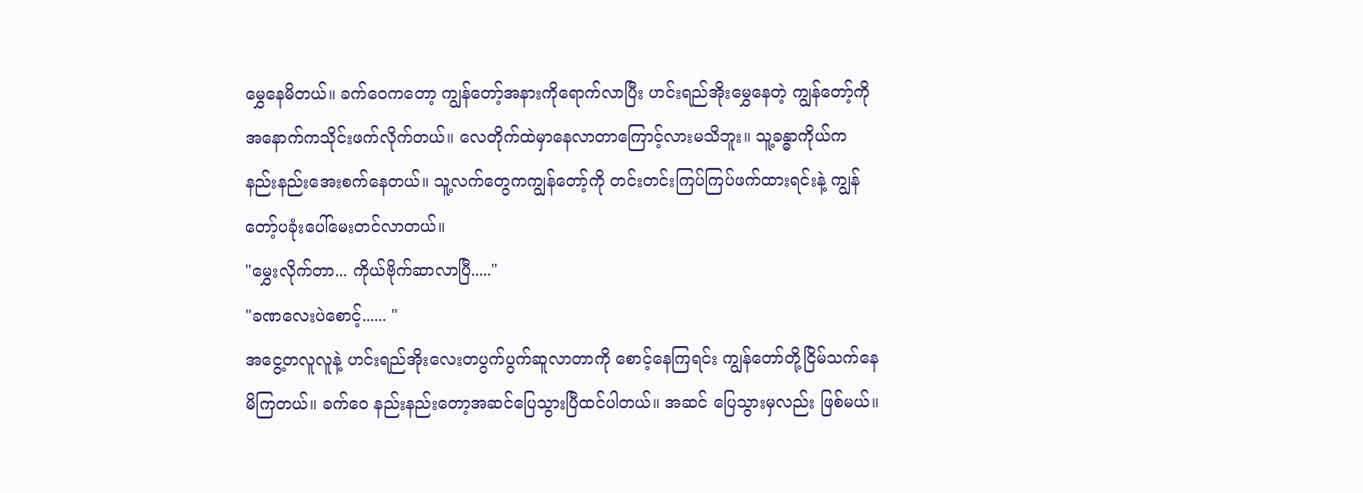မွှေနေမိတယ်။ ခက်ဝေကတော့ ကျွန်တော့်အနားကိုရောက်လာပြီး ဟင်းရည်အိုးမွှေနေတဲ့ ကျွန်တော့်ကိုအနောက်ကသိုင်းဖက်လိုက်တယ်။ လေတိုက်ထဲမှာနေလာတာကြောင့်လားမသိဘူး။ သူ့ခန္ဓာကိုယ်က နည်းနည်းအေးစက်နေတယ်။ သူ့လက်တွေကကျွန်တော့်ကို တင်းတင်းကြပ်ကြပ်ဖက်ထားရင်းနဲ့ ကျွန်တော့်ပခုံးပေါ်မေးတင်လာတယ်။
"မွှေးလိုက်တာ... ကိုယ်ဗိုက်ဆာလာပြီ....."
"ခဏလေးပဲစောင့်...... "
အငွေ့တလူလူနဲ့ ဟင်းရည်အိုးလေးတပွက်ပွက်ဆူလာတာကို စောင့်နေကြရင်း ကျွန်တော်တို့ငြိမ်သက်နေမိကြတယ်။ ခက်ဝေ နည်းနည်းတော့အဆင်ပြေသွားပြီထင်ပါတယ်။ အဆင် ပြေသွားမှလည်း ဖြစ်မယ်။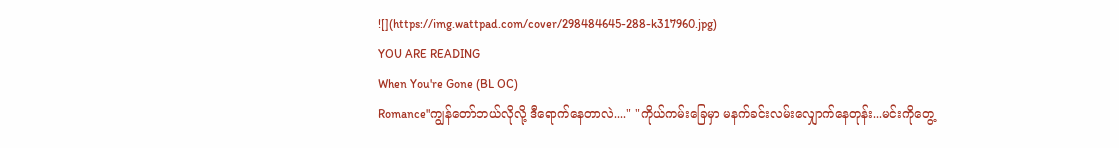![](https://img.wattpad.com/cover/298484645-288-k317960.jpg)
YOU ARE READING
When You're Gone (BL OC)
Romance"ကျွန်တော်ဘယ်လိုလို့ ဒီရောက်နေတာလဲ...." "ကိုယ်ကမ်းခြေမှာ မနက်ခင်းလမ်းလျှောက်နေတုန်း...မင်းကိုတွေ့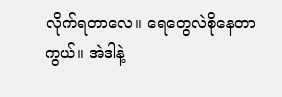လိုက်ရတာလေ။ ရေတွေလဲစိုနေတာကွယ်။ အဲဒါနဲ့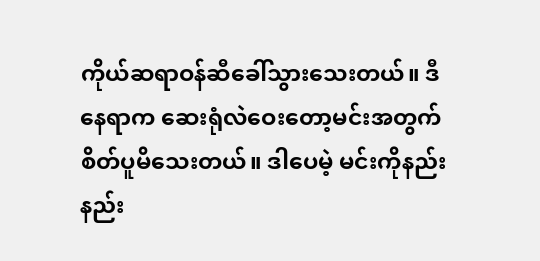ကိုယ်ဆရာဝန်ဆီခေါ်သွားသေးတယ်။ ဒီနေရာက ဆေးရုံလဲဝေးတော့မင်းအတွက် စိတ်ပူမိသေးတယ်။ ဒါပေမဲ့ မင်းကိုနည်းနည်း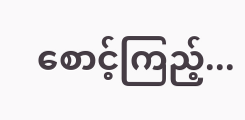စောင့်ကြည့်...